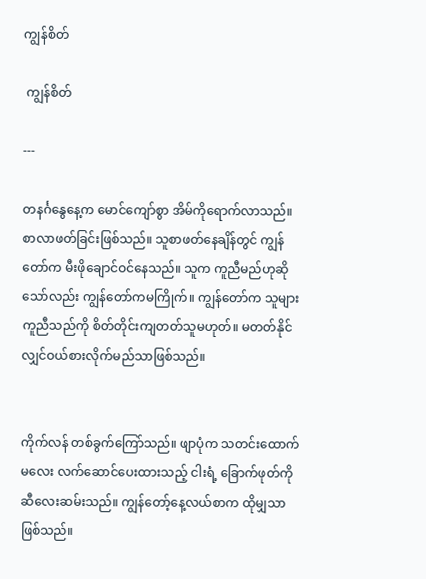ကျွန်စိတ်

 ကျွန်စိတ်

---

တနင်္ဂနွေနေ့က မောင်ကျော်စွာ အိမ်ကိုရောက်လာသည်။ စာလာဖတ်ခြင်းဖြစ်သည်။ သူစာဖတ်နေချိန်တွင် ကျွန်တော်က မီးဖိုချောင်ဝင်နေသည်။ သူက ကူညီမည်ဟုဆိုသော်လည်း ကျွန်တော်ကမကြိုက်။ ကျွန်တော်က သူများကူညီသည်ကို စိတ်တိုင်းကျတတ်သူမဟုတ်။ မတတ်နိုင်လျှင်ဝယ်စားလိုက်မည်သာဖြစ်သည်။


ကိုက်လန် တစ်ခွက်ကြော်သည်။ ဖျာပုံက သတင်းထောက်မလေး လက်ဆောင်ပေးထားသည့် ငါးရံ့ ခြောက်ဖုတ်ကို ဆီလေးဆမ်းသည်။ ကျွန်တော့်နေ့လယ်စာက ထိုမျှသာဖြစ်သည်။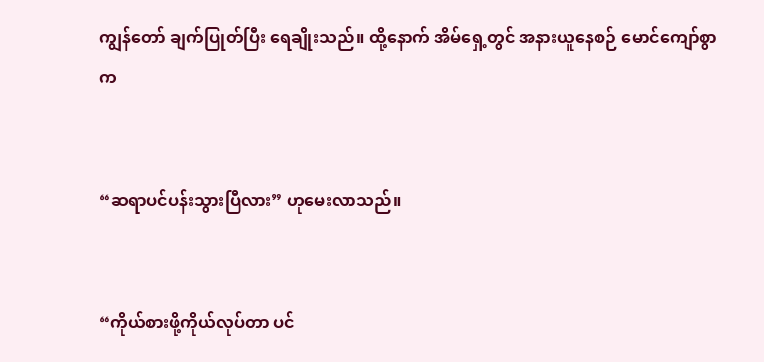ကျွန်တော် ချက်ပြုတ်ပြီး ရေချိုးသည်။ ထို့နောက် အိမ်ရှေ့တွင် အနားယူနေစဉ် မောင်ကျော်စွာက


“ဆရာပင်ပန်းသွားပြီလား” ဟုမေးလာသည်။


“ကိုယ်စားဖို့ကိုယ်လုပ်တာ ပင်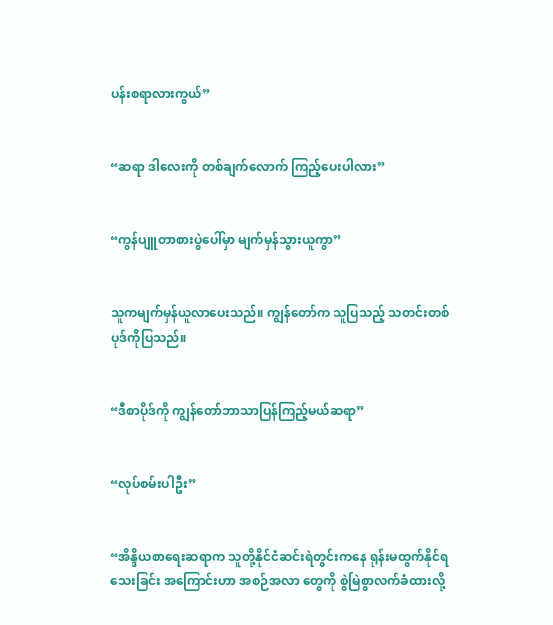ပန်းစရာလားကွယ်”


“ဆရာ ဒါလေးကို တစ်ချက်လောက် ကြည့်ပေးပါလား”


“ကွန်ပျူတာစားပွဲပေါ်မှာ မျက်မှန်သွားယူကွာ”


သူကမျက်မှန်ယူလာပေးသည်။ ကျွန်တော်က သူပြသည့် သတင်းတစ်ပုဒ်ကိုပြသည်။


“ဒီစာပိုဒ်ကို ကျွန်တော်ဘာသာပြန်ကြည့်မယ်ဆရာ”


“လုပ်စမ်းပါဦး”


“အိန္ဒိယစာရေးဆရာက သူတို့နိုင်ငံဆင်းရဲတွင်းကနေ ရုန်းမထွက်နိုင်ရသေးခြင်း အကြောင်းဟာ အစဉ်အလာ တွေကို စွဲမြဲစွာလက်ခံထားလို့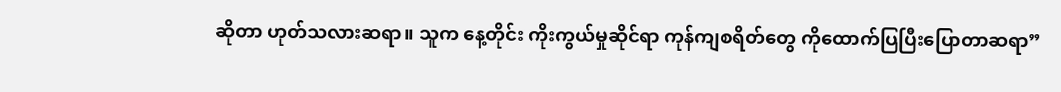ဆိုတာ ဟုတ်သလားဆရာ။ သူက နေ့တိုင်း ကိုးကွယ်မှုဆိုင်ရာ ကုန်ကျစရိတ်တွေ ကိုထောက်ပြပြီးပြောတာဆရာ”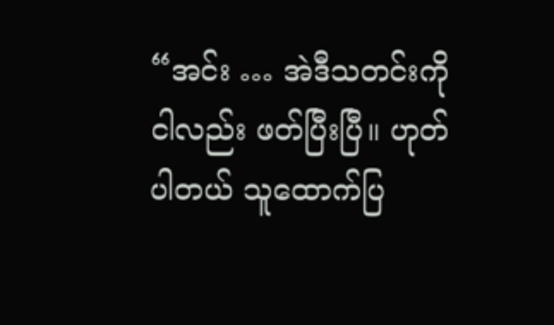“အင်း … အဲဒီသတင်းကို ငါလည်း ဖတ်ပြီးပြီ။ ဟုတ်ပါတယ် သူထောက်ပြ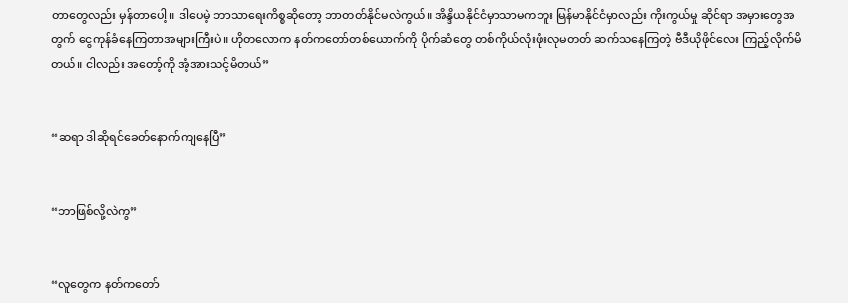တာတွေလည်း မှန်တာပေါ့။ ဒါပေမဲ့ ဘာသာရေးကိစ္စဆိုတော့ ဘာတတ်နိုင်မလဲကွယ်။ အိန္ဒိယနိုင်ငံမှာသာမကဘူး မြန်မာနိုင်ငံမှာလည်း ကိုးကွယ်မှု ဆိုင်ရာ အမှားတွေအတွက် ငွေကုန်ခံနေကြတာအများကြီးပဲ။ ဟိုတလောက နတ်ကတော်တစ်ယောက်ကို ပိုက်ဆံတွေ တစ်ကိုယ်လုံးဖုံးလုမတတ် ဆက်သနေကြတဲ့ ဗီဒီယိုဖိုင်လေး ကြည့်လိုက်မိတယ်။ ငါလည်း အတော့်ကို အံ့အားသင့်မိတယ်”


“ဆရာ ဒါဆိုရင်ခေတ်နောက်ကျနေပြီ”


“ဘာဖြစ်လို့လဲကွ”


“လူတွေက နတ်ကတော်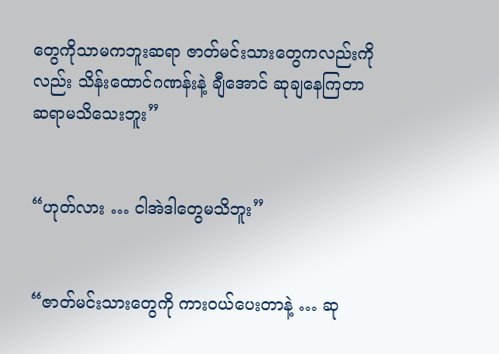တွေကိုသာမကဘူးဆရာ ဇာတ်မင်းသားတွေကလည်းကိုလည်း သိန်းထောင်ဂဏန်းနဲ့ ချီအောင် ဆုချနေကြတာ ဆရာမသိသေးဘူး”


“ဟုတ်လား … ငါအဲဒါတွေမသိဘူး”


“ဇာတ်မင်းသားတွေကို ကားဝယ်ပေးတာနဲ့ … ဆု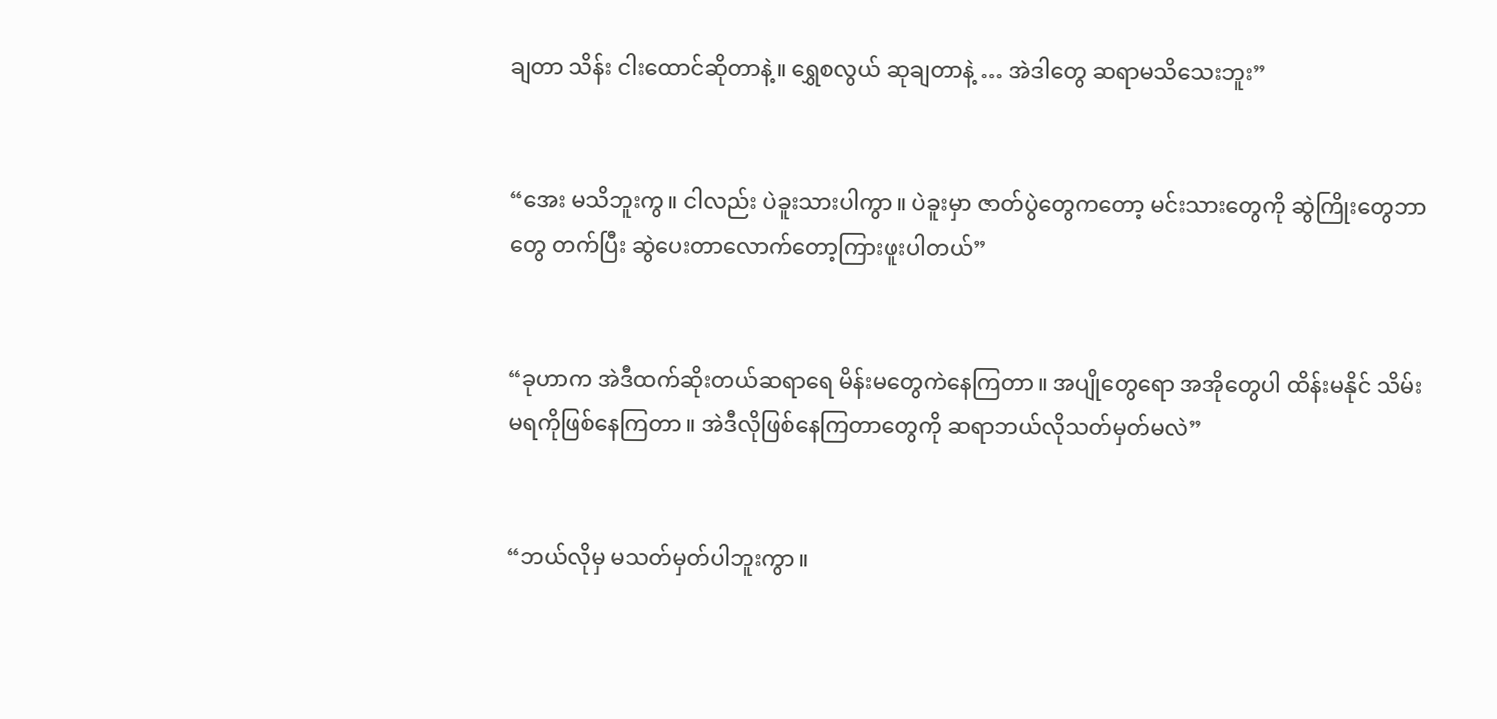ချတာ သိန်း ငါးထောင်ဆိုတာနဲ့။ ရွှေစလွယ် ဆုချတာနဲ့ … အဲဒါတွေ ဆရာမသိသေးဘူး”


“အေး မသိဘူးကွ။ ငါလည်း ပဲခူးသားပါကွာ။ ပဲခူးမှာ ဇာတ်ပွဲတွေကတော့ မင်းသားတွေကို ဆွဲကြိုးတွေဘာတွေ တက်ပြီး ဆွဲပေးတာလောက်တော့ကြားဖူးပါတယ်”


“ခုဟာက အဲဒီထက်ဆိုးတယ်ဆရာရေ မိန်းမတွေကဲနေကြတာ။ အပျိုတွေရော အအိုတွေပါ ထိန်းမနိုင် သိမ်းမရကိုဖြစ်နေကြတာ။ အဲဒီလိုဖြစ်နေကြတာတွေကို ဆရာဘယ်လိုသတ်မှတ်မလဲ”


“ဘယ်လိုမှ မသတ်မှတ်ပါဘူးကွာ။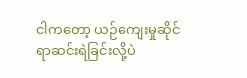ငါကတော့ ယဉ်ကျေးမှုဆိုင်ရာဆင်းရဲခြင်းလို့ပဲ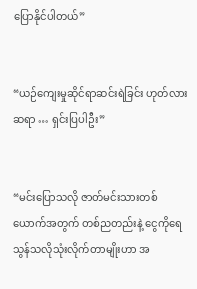ပြောနိုင်ပါတယ်”


“ယဉ်ကျေးမှုဆိုင်ရာဆင်းရဲခြင်း ဟုတ်လားဆရာ … ရှင်းပြပါဦး”


“မင်းပြောသလို ဇာတ်မင်းသားတစ်ယောက်အတွက် တစ်ညတည်းနဲ့ ငွေကိုရေသွန်သလိုသုံးလိုက်တာမျိုးဟာ အ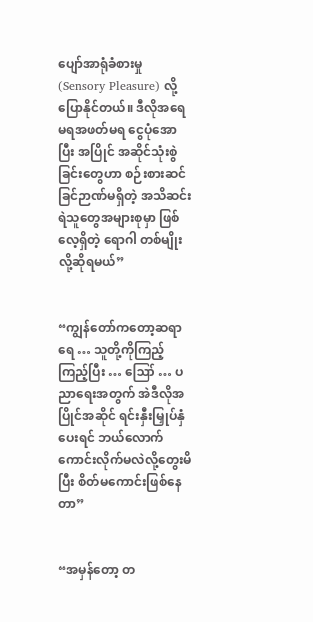ပျော်အာရုံခံစားမှု (Sensory Pleasure) လို့ပြောနိုင်တယ်။ ဒီလိုအရေမရအဖတ်မရ ငွေပုံအောပြီး အပြိုင် အဆိုင်သုံးစွဲခြင်းတွေဟာ စဉ်းစားဆင်ခြင်ဉာဏ်မရှိတဲ့ အသိဆင်းရဲသူတွေအများစုမှာ ဖြစ်လေ့ရှိတဲ့ ရောဂါ တစ်မျိုးလို့ဆိုရမယ်”


“ကျွန်တော်ကတော့ဆရာရေ … သူတို့ကိုကြည့်ကြည့်ပြီး … ဪ … ပညာရေးအတွက် အဲဒီလိုအပြိုင်အဆိုင် ရင်းနှီးမြှုပ်နှံပေးရင် ဘယ်လောက်ကောင်းလိုက်မလဲလို့တွေးမိပြီး စိတ်မကောင်းဖြစ်နေတာ”


“အမှန်တော့ တ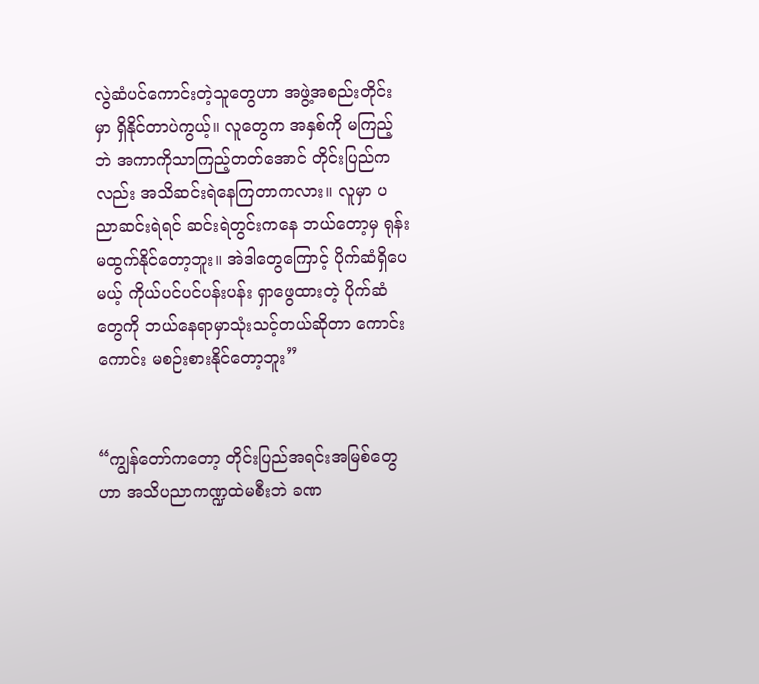လွဲဆံပင်ကောင်းတဲ့သူတွေဟာ အဖွဲ့အစည်းတိုင်းမှာ ရှိနိုင်တာပဲကွယ့်။ လူတွေက အနှစ်ကို မကြည့်ဘဲ အကာကိုသာကြည့်တတ်အောင် တိုင်းပြည်ကလည်း အသိဆင်းရဲနေကြတာကလား။ လူမှာ ပညာဆင်းရဲရင် ဆင်းရဲတွင်းကနေ ဘယ်တော့မှ ရုန်းမထွက်နိုင်တော့ဘူး။ အဲဒါတွေကြောင့် ပိုက်ဆံရှိပေမယ့် ကိုယ်ပင်ပင်ပန်းပန်း ရှာဖွေထားတဲ့ ပိုက်ဆံတွေကို ဘယ်နေရာမှာသုံးသင့်တယ်ဆိုတာ ကောင်းကောင်း မစဉ်းစားနိုင်တော့ဘူး”


“ကျွန်တော်ကတော့ တိုင်းပြည်အရင်းအမြစ်တွေဟာ အသိပညာကဏ္ဍထဲမစီးဘဲ ခဏ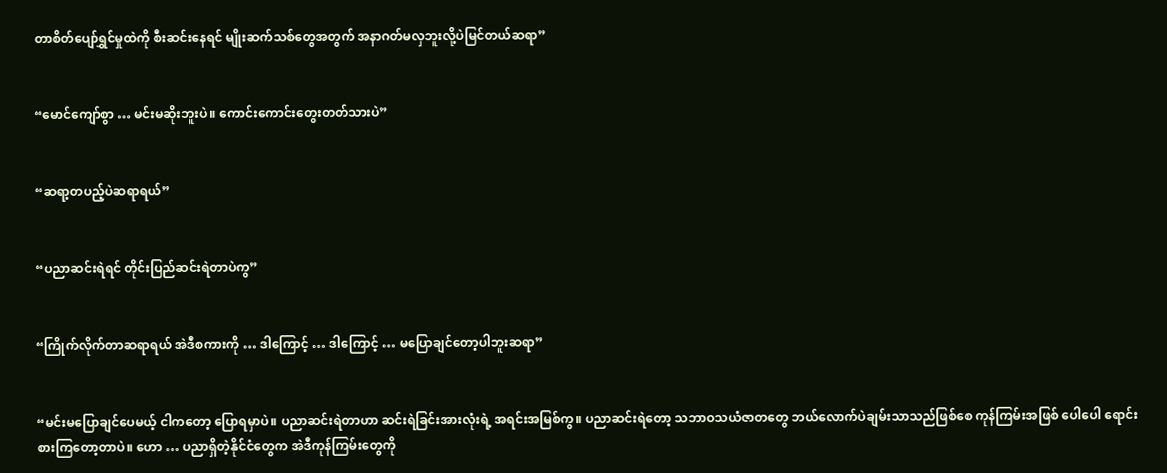တာစိတ်ပျော်ရွှင်မှုထဲကို စီးဆင်းနေရင် မျိုးဆက်သစ်တွေအတွက် အနာဂတ်မလှဘူးလို့ပဲမြင်တယ်ဆရာ”


“မောင်ကျော်စွာ … မင်းမဆိုးဘူးပဲ။ ကောင်းကောင်းတွေးတတ်သားပဲ”


“ဆရာ့တပည့်ပဲဆရာရယ်”


“ပညာဆင်းရဲရင် တိုင်းပြည်ဆင်းရဲတာပဲကွ”


“ကြိုက်လိုက်တာဆရာရယ် အဲဒီစကားကို … ဒါကြောင့် … ဒါကြောင့် … မပြောချင်တော့ပါဘူးဆရာ”


“မင်းမပြောချင်ပေမယ့် ငါကတော့ ပြောရမှာပဲ။ ပညာဆင်းရဲတာဟာ ဆင်းရဲခြင်းအားလုံးရဲ့ အရင်းအမြစ်ကွ။ ပညာဆင်းရဲတော့ သဘာဝသယံဇာတတွေ ဘယ်လောက်ပဲချမ်းသာသည်ဖြစ်စေ ကုန်ကြမ်းအဖြစ် ပေါပေါ ရောင်းစားကြတော့တာပဲ။ ဟော … ပညာရှိတဲ့နိုင်ငံတွေက အဲဒီကုန်ကြမ်းတွေကို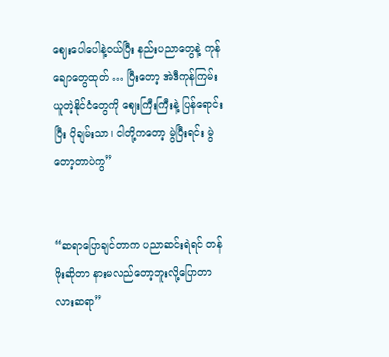ဈေးပေါပေါနဲ့ဝယ်ပြီး နည်းပညာတွေနဲ့ ကုန်ချောတွေထုတ် … ပြီးတော့ အဲဒီကုန်ကြမ်းယူတဲ့နိုင်ငံတွေကို ဈေးကြီးကြီးနဲ့ ပြန်ရောင်းပြီး ပိုချမ်းသာ၊ ငါတို့ကတော့ မွဲပြီးရင်း မွဲတော့တာပဲကွ”


“ဆရာပြောချင်တာက ပညာဆင်းရဲရင် တန်ဖိုးဆိုတာ နားမလည်တော့ဘူးလို့ပြောတာလားဆရာ”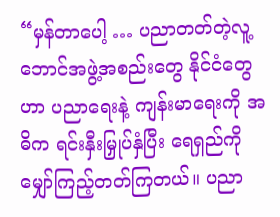“မှန်တာပေါ့ … ပညာတတ်တဲ့လူ့ဘောင်အဖွဲ့အစည်းတွေ နိုင်ငံတွေဟာ ပညာရေးနဲ့ ကျန်းမာရေးကို အဓိက ရင်းနှီးမြှုပ်နှံပြီး ရေရှည်ကို မျှော်ကြည့်တတ်ကြတယ်။ ပညာ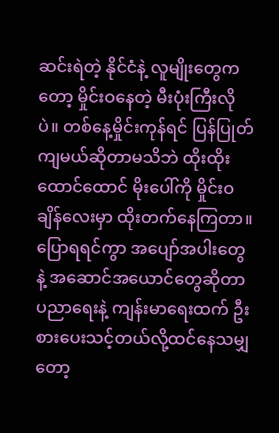ဆင်းရဲတဲ့ နိုင်ငံနဲ့ လူမျိုးတွေကတော့ မှိုင်းဝနေတဲ့ မီးပုံးကြီးလိုပဲ။ တစ်နေ့မှိုင်းကုန်ရင် ပြန်ပြုတ်ကျမယ်ဆိုတာမသိဘဲ ထိုးထိုးထောင်ထောင် မိုးပေါ်ကို မှိုင်းဝချိန်လေးမှာ ထိုးတက်နေကြတာ။ ပြောရရင်ကွာ အပျော်အပါးတွေနဲ့ အဆောင်အယောင်တွေဆိုတာ ပညာရေးနဲ့ ကျန်းမာရေးထက် ဦးစားပေးသင့်တယ်လို့ထင်နေသမျှတော့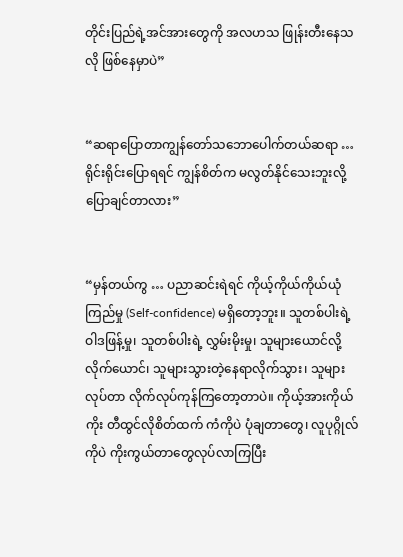တိုင်းပြည်ရဲ့အင်အားတွေကို အလဟသ ဖြုန်းတီးနေသလို ဖြစ်နေမှာပဲ”


“ဆရာပြောတာကျွန်တော်သဘောပေါက်တယ်ဆရာ … ရိုင်းရိုင်းပြောရရင် ကျွန်စိတ်က မလွတ်နိုင်သေးဘူးလို့ ပြောချင်တာလား”


“မှန်တယ်ကွ … ပညာဆင်းရဲရင် ကိုယ့်ကိုယ်ကိုယ်ယုံကြည်မှု (Self-confidence) မရှိတော့ဘူး။ သူတစ်ပါးရဲ့ ဝါဒဖြန့်မှု၊ သူတစ်ပါးရဲ့ လွှမ်းမိုးမှု၊ သူများယောင်လို့ လိုက်ယောင်၊ သူများသွားတဲ့နေရာလိုက်သွား၊ သူများ လုပ်တာ လိုက်လုပ်ကုန်ကြတော့တာပဲ။ ကိုယ့်အားကိုယ်ကိုး တီထွင်လိုစိတ်ထက် ကံကိုပဲ ပုံချတာတွေ၊ လူပုဂ္ဂိုလ်ကိုပဲ ကိုးကွယ်တာတွေလုပ်လာကြပြီး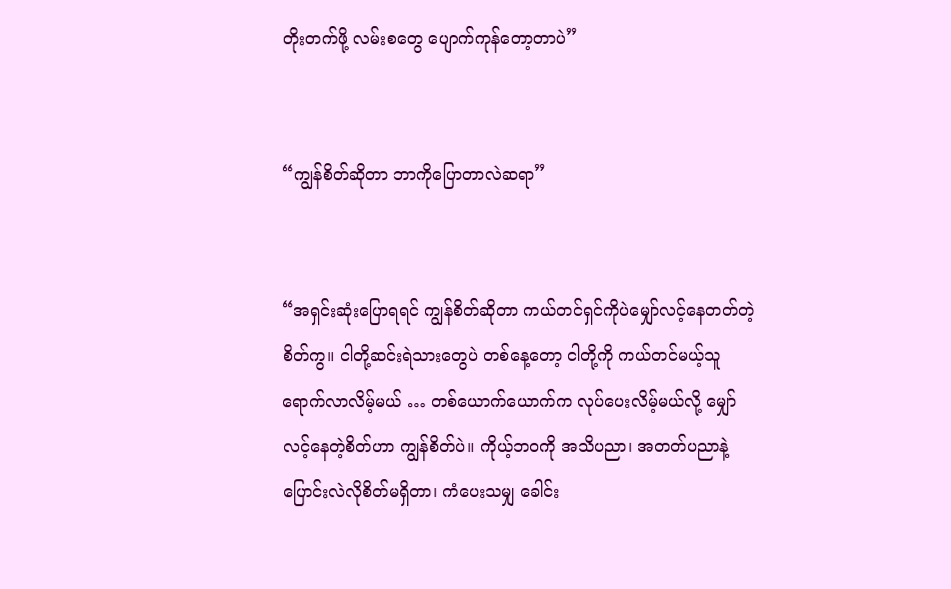တိုးတက်ဖို့ လမ်းစတွေ ပျောက်ကုန်တော့တာပဲ”


“ကျွန်စိတ်ဆိုတာ ဘာကိုပြောတာလဲဆရာ”


“အရှင်းဆုံးပြောရရင် ကျွန်စိတ်ဆိုတာ ကယ်တင်ရှင်ကိုပဲမျှော်လင့်နေတတ်တဲ့စိတ်ကွ။ ငါတို့ဆင်းရဲသားတွေပဲ တစ်နေ့တော့ ငါတို့ကို ကယ်တင်မယ့်သူ ရောက်လာလိမ့်မယ် … တစ်ယောက်ယောက်က လုပ်ပေးလိမ့်မယ်လို့ မျှော်လင့်နေတဲ့စိတ်ဟာ ကျွန်စိတ်ပဲ။ ကိုယ့်ဘဝကို အသိပညာ၊ အတတ်ပညာနဲ့ ပြောင်းလဲလိုစိတ်မရှိတာ၊ ကံပေးသမျှ ခေါင်း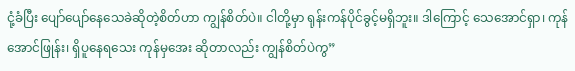ငုံ့ခံပြီး ပျော်ပျော်နေသေခဲဆိုတဲ့စိတ်ဟာ ကျွန်စိတ်ပဲ။ ငါတို့မှာ ရုန်းကန်ပိုင်ခွင့်မရှိဘူး။ ဒါကြောင့် သေအောင်ရှာ၊ ကုန်အောင်ဖြုန်း၊ ရှိပူနေရသေး ကုန်မှအေး ဆိုတာလည်း ကျွန်စိတ်ပဲကွ”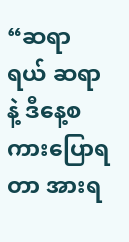“ဆရာရယ် ဆရာနဲ့ ဒီနေ့စကားပြောရတာ အားရ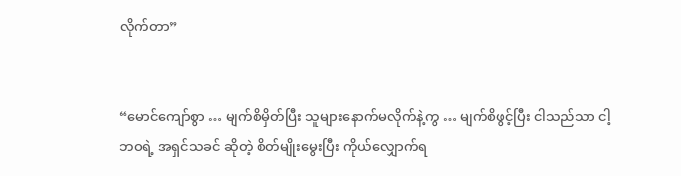လိုက်တာ”


“မောင်ကျော်စွာ … မျက်စိမှိတ်ပြီး သူများနောက်မလိုက်နဲ့ကွ … မျက်စိဖွင့်ပြီး ငါသည်သာ ငါ့ဘဝရဲ့ အရှင်သခင် ဆိုတဲ့ စိတ်မျိုးမွေးပြီး ကိုယ်လျှောက်ရ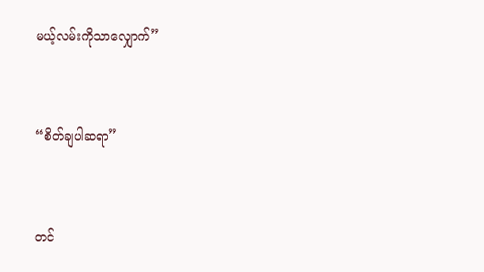မယ့်လမ်းကိုသာလျှောက်”


“စိတ်ချပါဆရာ”


တင်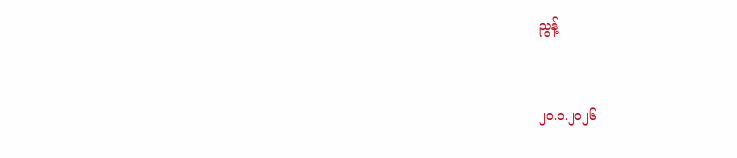ညွန့်


၂၀.၁.၂၀၂၆